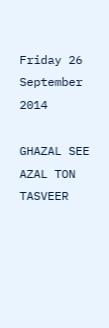Friday 26 September 2014

GHAZAL SEE AZAL TON TASVEER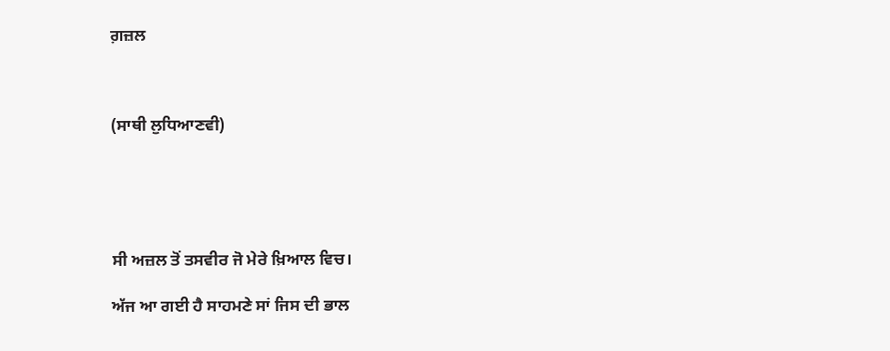ਗ਼ਜ਼ਲ



(ਸਾਥੀ ਲੁਧਿਆਣਵੀ)





ਸੀ ਅਜ਼ਲ ਤੋਂ ਤਸਵੀਰ ਜੋ ਮੇਰੇ ਖ਼ਿਆਲ ਵਿਚ।

ਅੱਜ ਆ ਗਈ ਹੈ ਸਾਹਮਣੇ ਸਾਂ ਜਿਸ ਦੀ ਭਾਲ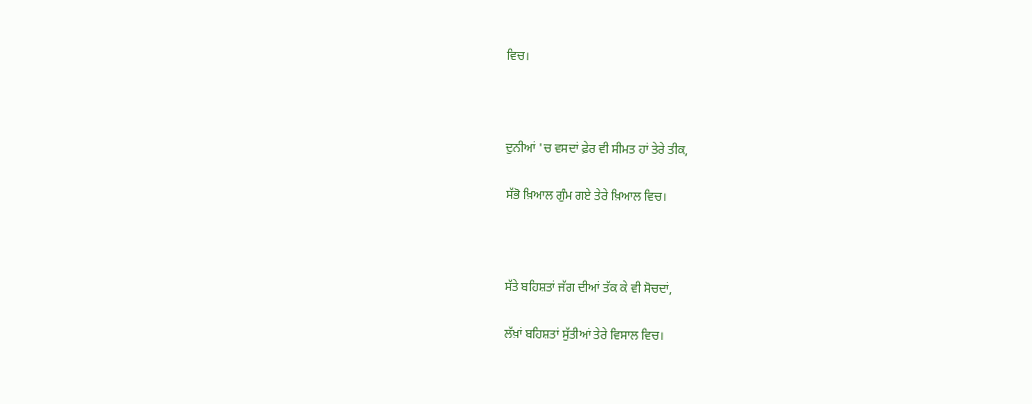ਵਿਚ।



ਦੁਨੀਆਂ 'ਚ ਵਸਦਾਂ ਫ਼ੇਰ ਵੀ ਸੀਮਤ ਹਾਂ ਤੇਰੇ ਤੀਕ,

ਸੱਭੋ ਖ਼ਿਆਲ ਗੁੰਮ ਗਏ ਤੇਰੇ ਖ਼ਿਆਲ ਵਿਚ।



ਸੱਤੇ ਬਹਿਸ਼ਤਾਂ ਜੱਗ ਦੀਆਂ ਤੱਕ ਕੇ ਵੀ ਸੋਚਦਾਂ,

ਲੱਖ਼ਾਂ ਬਹਿਸ਼ਤਾਂ ਸੁੱਤੀਆਂ ਤੇਰੇ ਵਿਸਾਲ ਵਿਚ।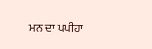ਮਨ ਦਾ ਪਪੀਹਾ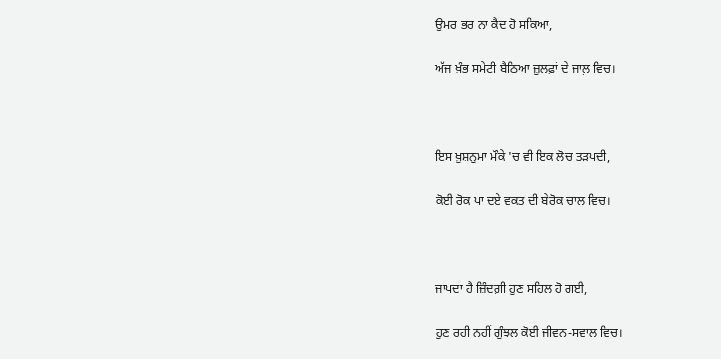ਉਮਰ ਭਰ ਨਾ ਕੈਦ ਹੋ ਸਕਿਆ,

ਅੱਜ ਖ਼ੰਭ ਸਮੇਟੀ ਬੈਠਿਆ ਜ਼ੁਲਫ਼ਾਂ ਦੇ ਜਾਲ਼ ਵਿਚ।



ਇਸ ਖ਼ੁਸ਼ਨੁਮਾ ਮੌਕੇ 'ਚ ਵੀ ਇਕ ਲੋਚ ਤੜਪਦੀ,

ਕੋਈ ਰੋਕ ਪਾ ਦਏ ਵਕਤ ਦੀ ਬੇਰੋਕ ਚਾਲ ਵਿਚ।



ਜਾਪਦਾ ਹੈ ਜ਼ਿੰਦਗ਼ੀ ਹੁਣ ਸਹਿਲ ਹੋ ਗਈ,

ਹੁਣ ਰਹੀ ਨਹੀਂ ਗੁੰਝਲ ਕੋਈ ਜੀਵਨ-ਸਵਾਲ ਵਿਚ।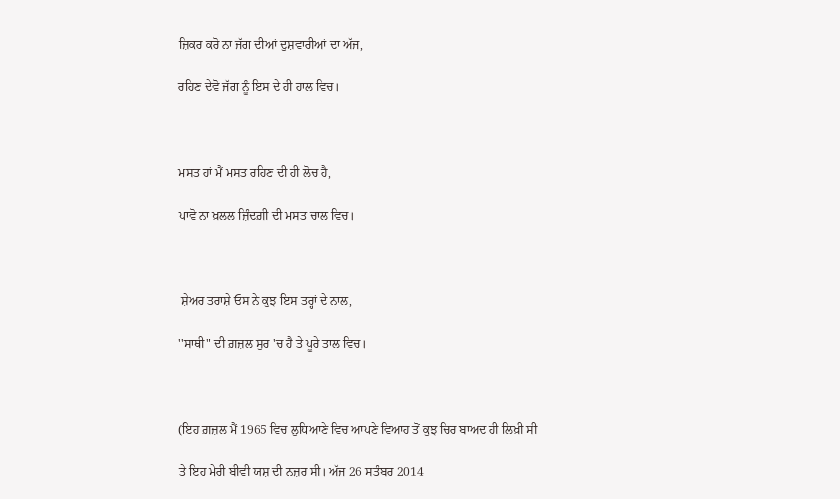ਜ਼ਿਕਰ ਕਰੋ ਨਾ ਜੱਗ ਦੀਆਂ ਦੁਸ਼ਵਾਰੀਆਂ ਦਾ ਅੱਜ,

ਰਹਿਣ ਦੇਵੋ ਜੱਗ ਨੂੰ ਇਸ ਦੇ ਹੀ ਹਾਲ ਵਿਚ।



ਮਸਤ ਹਾਂ ਮੈਂ ਮਸਤ ਰਹਿਣ ਦੀ ਹੀ ਲੋਚ ਹੈ,

ਪਾਵੋ ਨਾ ਖ਼ਲਲ ਜ਼ਿੰਦਗ਼ੀ ਦੀ ਮਸਤ ਚਾਲ ਵਿਚ।



 ਸ਼ੇਅਰ ਤਰਾਸ਼ੇ ਓਸ ਨੇ ਕੁਝ ਇਸ ਤਰ੍ਹਾਂ ਦੇ ਨਾਲ,

''ਸਾਥੀ" ਦੀ ਗ਼ਜ਼ਲ ਸੁਰ 'ਚ ਹੈ ਤੇ ਪੂਰੇ ਤਾਲ ਵਿਚ।



(ਇਹ ਗ਼ਜ਼ਲ ਮੈਂ 1965 ਵਿਚ ਲੁਧਿਆਣੇ ਵਿਚ ਆਪਣੇ ਵਿਆਹ ਤੋਂ ਕੁਝ ਚਿਰ ਬਾਅਦ ਹੀ ਲਿਖ਼ੀ ਸੀ

ਤੇ ਇਹ ਮੇਰੀ ਬੀਵੀ ਯਸ਼ ਦੀ ਨਜ਼ਰ ਸੀ। ਅੱਜ 26 ਸਤੰਬਰ 2014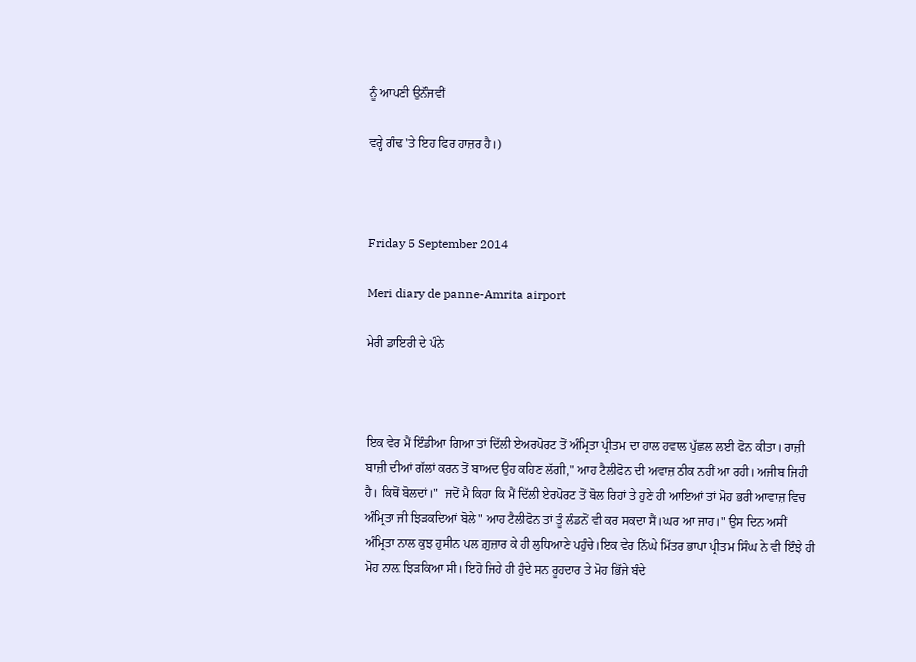ਨੂੰ ਆਪਣੀ ਉਨੱੰਜਵੀਂ

ਵਰ੍ਹੇ ਗੰਢ 'ਤੇ ਇਹ ਫਿਰ ਹਾਜ਼ਰ ਹੈ।)



Friday 5 September 2014

Meri diary de panne-Amrita airport

ਮੇਰੀ ਡਾਇਰੀ ਦੇ ਪੰਨੇ



ਇਕ ਵੇਰ ਮੈਂ ਇੰਡੀਆ ਗਿਆ ਤਾਂ ਦਿੱਲੀ ਏਅਰਪੋਰਟ ਤੋਂ ਅੰਮ੍ਰਿਤਾ ਪ੍ਰੀਤਮ ਦਾ ਹਾਲ ਹਵਾਲ ਪੁੱਛਲ ਲਈ ਫੋਨ ਕੀਤਾ। ਰਾਜ਼ੀ ਬਾਜ਼ੀ ਦੀਆਂ ਗੱਲਾਂ ਕਰਨ ਤੋਂ ਬਾਅਦ ਉਹ ਕਹਿਣ ਲੱਗੀ," ਆਹ ਟੈਲੀਫੋਨ ਦੀ ਅਵਾਜ਼ ਠੀਕ ਨਹੀਂ ਆ ਰਹੀ। ਅਜੀਬ ਜਿਹੀ ਹੈ। ਕਿਥੋਂ ਬੋਲਦਾਂ।"  ਜਦੋਂ ਮੈ ਕਿਹਾ ਕਿ ਮੈਂ ਦਿੱਲੀ ਏਰਪੋਰਟ ਤੋਂ ਬੋਲ ਰਿਹਾਂ ਤੇ ਹੁਣੇ ਹੀ ਆਇਆਂ ਤਾਂ ਮੋਹ ਭਰੀ ਆਵਾਜ਼ ਵਿਚ ਅੰਮ੍ਰਿਤਾ ਜੀ ਝਿੜਕਦਿਆਂ ਬੋਲੇ" ਆਹ ਟੈਲੀਫੋਨ ਤਾਂ ਤੂੰ ਲੰਡਨੋਂ ਵੀ ਕਰ ਸਕਦਾ ਸੈਂ।ਘਰ ਆ ਜਾਹ।" ਉਸ ਦਿਨ ਅਸੀਂ ਅੰਮ੍ਰਿਤਾ ਨਾਲ ਕੁਝ ਹੁਸੀਨ ਪਲ ਗ਼ੁਜ਼ਾਰ ਕੇ ਹੀ ਲੁਧਿਆਣੇ ਪਹੁੰਚੇ।ਇਕ ਵੇਰ ਨਿੱਘੇ ਮਿੱਤਰ ਭਾਪਾ ਪ੍ਰੀਤਮ ਸਿੰਘ ਨੇ ਵੀ ਇੰਝੇ ਹੀ ਮੋਹ ਨਾਲ਼ ਝਿੜਕਿਆ ਸੀ। ਇਹੋ ਜਿਹੇ ਹੀ ਹੁੰਦੇ ਸਨ ਰੂਹਦਾਰ ਤੇ ਮੋਹ ਭਿੱਜੇ ਬੰਦੇ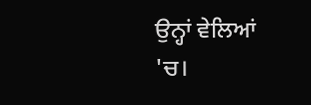ਉਨ੍ਹਾਂ ਵੇਲਿਆਂ 'ਚ।